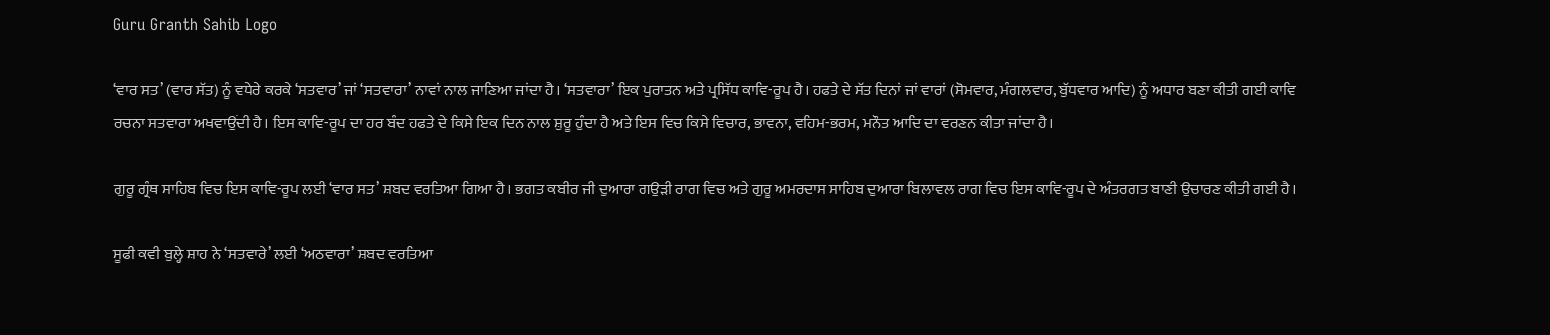Guru Granth Sahib Logo

‘ਵਾਰ ਸਤ’ (ਵਾਰ ਸੱਤ) ਨੂੰ ਵਧੇਰੇ ਕਰਕੇ ‘ਸਤਵਾਰ’ ਜਾਂ ‘ਸਤਵਾਰਾ’ ਨਾਵਾਂ ਨਾਲ ਜਾਣਿਆ ਜਾਂਦਾ ਹੈ। ‘ਸਤਵਾਰਾ’ ਇਕ ਪੁਰਾਤਨ ਅਤੇ ਪ੍ਰਸਿੱਧ ਕਾਵਿ-ਰੂਪ ਹੈ। ਹਫਤੇ ਦੇ ਸੱਤ ਦਿਨਾਂ ਜਾਂ ਵਾਰਾਂ (ਸੋਮਵਾਰ, ਮੰਗਲਵਾਰ, ਬੁੱਧਵਾਰ ਆਦਿ) ਨੂੰ ਅਧਾਰ ਬਣਾ ਕੀਤੀ ਗਈ ਕਾਵਿ ਰਚਨਾ ਸਤਵਾਰਾ ਅਖਵਾਉਂਦੀ ਹੈ। ਇਸ ਕਾਵਿ-ਰੂਪ ਦਾ ਹਰ ਬੰਦ ਹਫਤੇ ਦੇ ਕਿਸੇ ਇਕ ਦਿਨ ਨਾਲ ਸ਼ੁਰੂ ਹੁੰਦਾ ਹੈ ਅਤੇ ਇਸ ਵਿਚ ਕਿਸੇ ਵਿਚਾਰ, ਭਾਵਨਾ, ਵਹਿਮ-ਭਰਮ, ਮਨੌਤ ਆਦਿ ਦਾ ਵਰਣਨ ਕੀਤਾ ਜਾਂਦਾ ਹੈ।

ਗੁਰੂ ਗ੍ਰੰਥ ਸਾਹਿਬ ਵਿਚ ਇਸ ਕਾਵਿ-ਰੂਪ ਲਈ ‘ਵਾਰ ਸਤ’ ਸ਼ਬਦ ਵਰਤਿਆ ਗਿਆ ਹੈ। ਭਗਤ ਕਬੀਰ ਜੀ ਦੁਆਰਾ ਗਉੜੀ ਰਾਗ ਵਿਚ ਅਤੇ ਗੁਰੂ ਅਮਰਦਾਸ ਸਾਹਿਬ ਦੁਆਰਾ ਬਿਲਾਵਲ ਰਾਗ ਵਿਚ ਇਸ ਕਾਵਿ-ਰੂਪ ਦੇ ਅੰਤਰਗਤ ਬਾਣੀ ਉਚਾਰਣ ਕੀਤੀ ਗਈ ਹੈ।

ਸੂਫੀ ਕਵੀ ਬੁਲ੍ਹੇ ਸ਼ਾਹ ਨੇ ‘ਸਤਵਾਰੇ’ ਲਈ ‘ਅਠਵਾਰਾ’ ਸ਼ਬਦ ਵਰਤਿਆ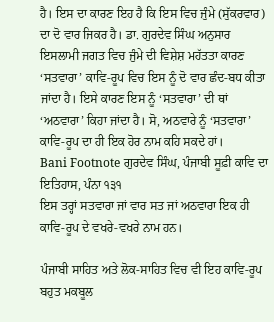ਹੈ। ਇਸ ਦਾ ਕਾਰਣ ਇਹ ਹੈ ਕਿ ਇਸ ਵਿਚ ਜੁੰਮੇ (ਸੁੱਕਰਵਾਰ) ਦਾ ਦੋ ਵਾਰ ਜਿਕਰ ਹੈ। ਡਾ. ਗੁਰਦੇਵ ਸਿੰਘ ਅਨੁਸਾਰ ਇਸਲਾਮੀ ਜਗਤ ਵਿਚ ਜੁੰਮੇ ਦੀ ਵਿਸ਼ੇਸ਼ ਮਹੱਤਤਾ ਕਾਰਣ ‘ਸਤਵਾਰਾ’ ਕਾਵਿ-ਰੂਪ ਵਿਚ ਇਸ ਨੂੰ ਦੋ ਵਾਰ ਛੰਦ-ਬਧ ਕੀਤਾ ਜਾਂਦਾ ਹੈ। ਇਸੇ ਕਾਰਣ ਇਸ ਨੂੰ ‘ਸਤਵਾਰਾ’ ਦੀ ਥਾਂ ‘ਅਠਵਾਰਾ’ ਕਿਹਾ ਜਾਂਦਾ ਹੈ। ਸੋ, ਅਠਵਾਰੇ ਨੂੰ ‘ਸਤਵਾਰਾ’ ਕਾਵਿ-ਰੂਪ ਦਾ ਹੀ ਇਕ ਹੋਰ ਨਾਮ ਕਹਿ ਸਕਦੇ ਹਾਂ।
Bani Footnote ਗੁਰਦੇਵ ਸਿੰਘ, ਪੰਜਾਬੀ ਸੂਫ਼ੀ ਕਾਵਿ ਦਾ ਇਤਿਹਾਸ, ਪੰਨਾ ੧੩੧
ਇਸ ਤਰ੍ਹਾਂ ਸਤਵਾਰਾ ਜਾਂ ਵਾਰ ਸਤ ਜਾਂ ਅਠਵਾਰਾ ਇਕ ਹੀ ਕਾਵਿ-ਰੂਪ ਦੇ ਵਖਰੇ-ਵਖਰੇ ਨਾਮ ਹਨ।

ਪੰਜਾਬੀ ਸਾਹਿਤ ਅਤੇ ਲੋਕ-ਸਾਹਿਤ ਵਿਚ ਵੀ ਇਹ ਕਾਵਿ-ਰੂਪ ਬਹੁਤ ਮਕਬੂਲ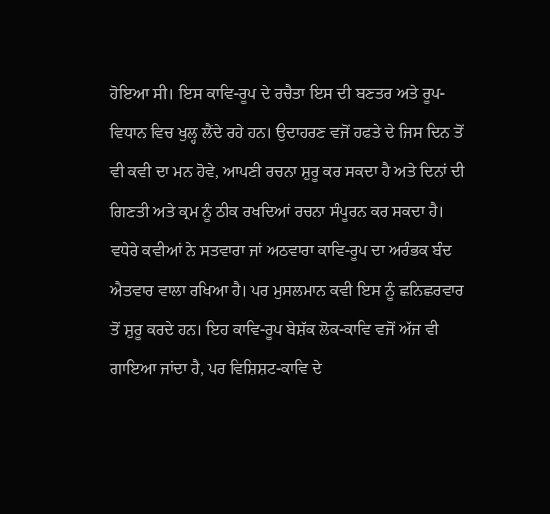ਹੋਇਆ ਸੀ। ਇਸ ਕਾਵਿ-ਰੂਪ ਦੇ ਰਚੈਤਾ ਇਸ ਦੀ ਬਣਤਰ ਅਤੇ ਰੂਪ-ਵਿਧਾਨ ਵਿਚ ਖੁਲ੍ਹ ਲੈਂਦੇ ਰਹੇ ਹਨ। ਉਦਾਹਰਣ ਵਜੋਂ ਹਫਤੇ ਦੇ ਜਿਸ ਦਿਨ ਤੋਂ ਵੀ ਕਵੀ ਦਾ ਮਨ ਹੋਵੇ, ਆਪਣੀ ਰਚਨਾ ਸ਼ੁਰੂ ਕਰ ਸਕਦਾ ਹੈ ਅਤੇ ਦਿਨਾਂ ਦੀ ਗਿਣਤੀ ਅਤੇ ਕ੍ਰਮ ਨੂੰ ਠੀਕ ਰਖਦਿਆਂ ਰਚਨਾ ਸੰਪੂਰਨ ਕਰ ਸਕਦਾ ਹੈ। ਵਧੇਰੇ ਕਵੀਆਂ ਨੇ ਸਤਵਾਰਾ ਜਾਂ ਅਠਵਾਰਾ ਕਾਵਿ-ਰੂਪ ਦਾ ਅਰੰਭਕ ਬੰਦ ਐਤਵਾਰ ਵਾਲਾ ਰਖਿਆ ਹੈ। ਪਰ ਮੁਸਲਮਾਨ ਕਵੀ ਇਸ ਨੂੰ ਛਨਿਛਰਵਾਰ ਤੋਂ ਸ਼ੁਰੂ ਕਰਦੇ ਹਨ। ਇਹ ਕਾਵਿ-ਰੂਪ ਬੇਸ਼ੱਕ ਲੋਕ-ਕਾਵਿ ਵਜੋਂ ਅੱਜ ਵੀ ਗਾਇਆ ਜਾਂਦਾ ਹੈ, ਪਰ ਵਿਸ਼ਿਸ਼ਟ-ਕਾਵਿ ਦੇ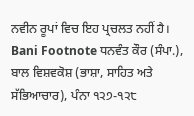ਨਵੀਨ ਰੂਪਾਂ ਵਿਚ ਇਹ ਪ੍ਰਚਲਤ ਨਹੀਂ ਹੈ।
Bani Footnote ਧਨਵੰਤ ਕੌਰ (ਸੰਪਾ.), ਬਾਲ ਵਿਸ਼ਵਕੋਸ਼ (ਭਾਸ਼ਾ, ਸਾਹਿਤ ਅਤੇ ਸੱਭਿਆਚਾਰ), ਪੰਨਾ ੧੨੭-੧੨੮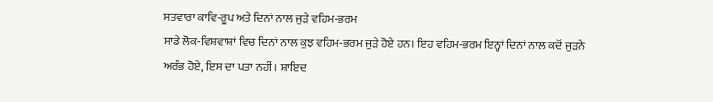ਸਤਵਾਰਾ ਕਾਵਿ-ਰੂਪ ਅਤੇ ਦਿਨਾਂ ਨਾਲ ਜੁੜੇ ਵਹਿਮ-ਭਰਮ
ਸਾਡੇ ਲੋਕ-ਵਿਸ਼ਵਾਸ਼ਾਂ ਵਿਚ ਦਿਨਾਂ ਨਾਲ ਕੁਝ ਵਹਿਮ-ਭਰਮ ਜੁੜੇ ਹੋਏ ਹਨ। ਇਹ ਵਹਿਮ-ਭਰਮ ਇਨ੍ਹਾਂ ਦਿਨਾਂ ਨਾਲ ਕਦੋਂ ਜੁੜਨੇ ਅਰੰਭ ਹੋਏ, ਇਸ ਦਾ ਪਤਾ ਨਹੀਂ। ਸ਼ਾਇਦ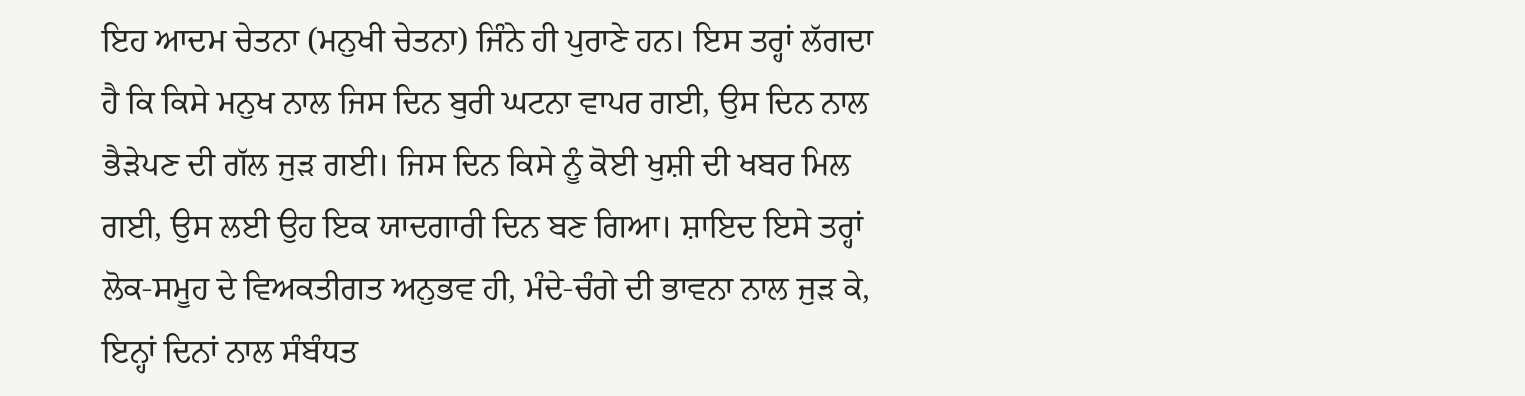ਇਹ ਆਦਮ ਚੇਤਨਾ (ਮਨੁਖੀ ਚੇਤਨਾ) ਜਿੰਨੇ ਹੀ ਪੁਰਾਣੇ ਹਨ। ਇਸ ਤਰ੍ਹਾਂ ਲੱਗਦਾ ਹੈ ਕਿ ਕਿਸੇ ਮਨੁਖ ਨਾਲ ਜਿਸ ਦਿਨ ਬੁਰੀ ਘਟਨਾ ਵਾਪਰ ਗਈ, ਉਸ ਦਿਨ ਨਾਲ ਭੈੜੇਪਣ ਦੀ ਗੱਲ ਜੁੜ ਗਈ। ਜਿਸ ਦਿਨ ਕਿਸੇ ਨੂੰ ਕੋਈ ਖੁਸ਼ੀ ਦੀ ਖਬਰ ਮਿਲ ਗਈ, ਉਸ ਲਈ ਉਹ ਇਕ ਯਾਦਗਾਰੀ ਦਿਨ ਬਣ ਗਿਆ। ਸ਼ਾਇਦ ਇਸੇ ਤਰ੍ਹਾਂ ਲੋਕ-ਸਮੂਹ ਦੇ ਵਿਅਕਤੀਗਤ ਅਨੁਭਵ ਹੀ, ਮੰਦੇ-ਚੰਗੇ ਦੀ ਭਾਵਨਾ ਨਾਲ ਜੁੜ ਕੇ, ਇਨ੍ਹਾਂ ਦਿਨਾਂ ਨਾਲ ਸੰਬੰਧਤ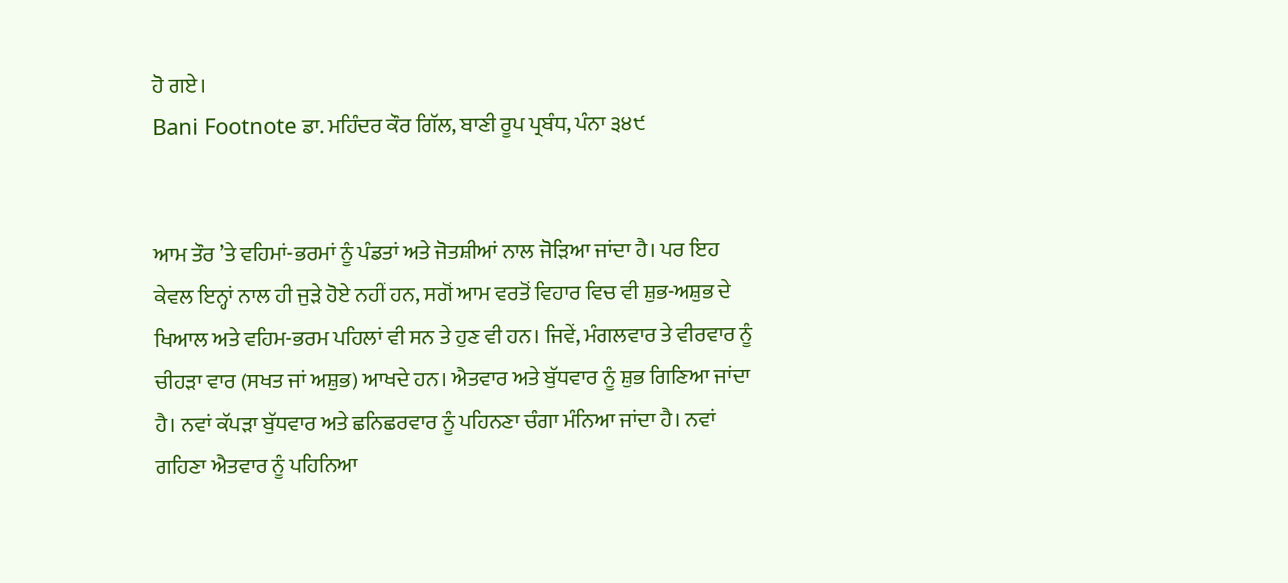ਹੋ ਗਏ।
Bani Footnote ਡਾ. ਮਹਿੰਦਰ ਕੌਰ ਗਿੱਲ, ਬਾਣੀ ਰੂਪ ਪ੍ਰਬੰਧ, ਪੰਨਾ ੩੪੯


ਆਮ ਤੌਰ ’ਤੇ ਵਹਿਮਾਂ-ਭਰਮਾਂ ਨੂੰ ਪੰਡਤਾਂ ਅਤੇ ਜੋਤਸ਼ੀਆਂ ਨਾਲ ਜੋੜਿਆ ਜਾਂਦਾ ਹੈ। ਪਰ ਇਹ ਕੇਵਲ ਇਨ੍ਹਾਂ ਨਾਲ ਹੀ ਜੁੜੇ ਹੋਏ ਨਹੀਂ ਹਨ, ਸਗੋਂ ਆਮ ਵਰਤੋਂ ਵਿਹਾਰ ਵਿਚ ਵੀ ਸ਼ੁਭ-ਅਸ਼ੁਭ ਦੇ ਖਿਆਲ ਅਤੇ ਵਹਿਮ-ਭਰਮ ਪਹਿਲਾਂ ਵੀ ਸਨ ਤੇ ਹੁਣ ਵੀ ਹਨ। ਜਿਵੇਂ, ਮੰਗਲਵਾਰ ਤੇ ਵੀਰਵਾਰ ਨੂੰ ਚੀਹੜਾ ਵਾਰ (ਸਖਤ ਜਾਂ ਅਸ਼ੁਭ) ਆਖਦੇ ਹਨ। ਐਤਵਾਰ ਅਤੇ ਬੁੱਧਵਾਰ ਨੂੰ ਸ਼ੁਭ ਗਿਣਿਆ ਜਾਂਦਾ ਹੈ। ਨਵਾਂ ਕੱਪੜਾ ਬੁੱਧਵਾਰ ਅਤੇ ਛਨਿਛਰਵਾਰ ਨੂੰ ਪਹਿਨਣਾ ਚੰਗਾ ਮੰਨਿਆ ਜਾਂਦਾ ਹੈ। ਨਵਾਂ ਗਹਿਣਾ ਐਤਵਾਰ ਨੂੰ ਪਹਿਨਿਆ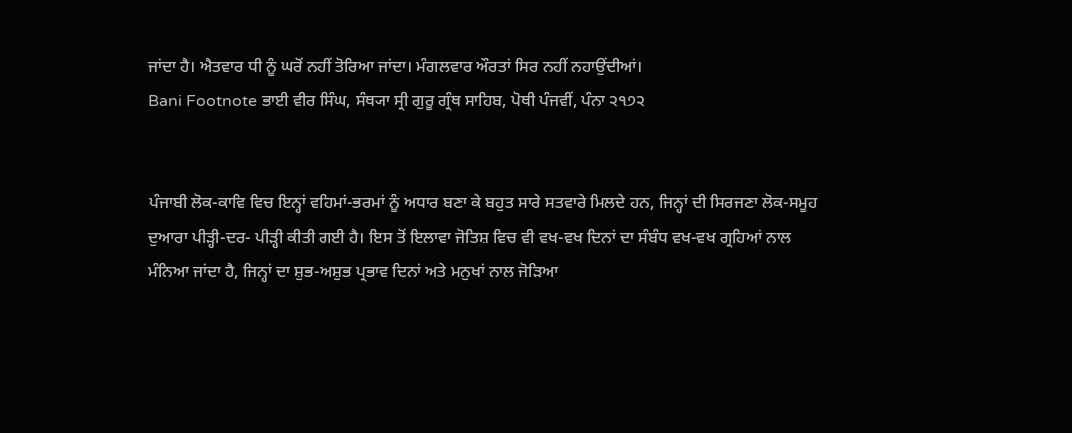ਜਾਂਦਾ ਹੈ। ਐਤਵਾਰ ਧੀ ਨੂੰ ਘਰੋਂ ਨਹੀਂ ਤੋਰਿਆ ਜਾਂਦਾ। ਮੰਗਲਵਾਰ ਔਰਤਾਂ ਸਿਰ ਨਹੀਂ ਨਹਾਉਂਦੀਆਂ।
Bani Footnote ਭਾਈ ਵੀਰ ਸਿੰਘ, ਸੰਥ੍ਯਾ ਸ੍ਰੀ ਗੁਰੂ ਗ੍ਰੰਥ ਸਾਹਿਬ, ਪੋਥੀ ਪੰਜਵੀਂ, ਪੰਨਾ ੨੧੭੨


ਪੰਜਾਬੀ ਲੋਕ-ਕਾਵਿ ਵਿਚ ਇਨ੍ਹਾਂ ਵਹਿਮਾਂ-ਭਰਮਾਂ ਨੂੰ ਅਧਾਰ ਬਣਾ ਕੇ ਬਹੁਤ ਸਾਰੇ ਸਤਵਾਰੇ ਮਿਲਦੇ ਹਨ, ਜਿਨ੍ਹਾਂ ਦੀ ਸਿਰਜਣਾ ਲੋਕ-ਸਮੂਹ ਦੁਆਰਾ ਪੀੜ੍ਹੀ-ਦਰ- ਪੀੜ੍ਹੀ ਕੀਤੀ ਗਈ ਹੈ। ਇਸ ਤੋਂ ਇਲਾਵਾ ਜੋਤਿਸ਼ ਵਿਚ ਵੀ ਵਖ-ਵਖ ਦਿਨਾਂ ਦਾ ਸੰਬੰਧ ਵਖ-ਵਖ ਗ੍ਰਹਿਆਂ ਨਾਲ ਮੰਨਿਆ ਜਾਂਦਾ ਹੈ, ਜਿਨ੍ਹਾਂ ਦਾ ਸ਼ੁਭ-ਅਸ਼ੁਭ ਪ੍ਰਭਾਵ ਦਿਨਾਂ ਅਤੇ ਮਨੁਖਾਂ ਨਾਲ ਜੋੜਿਆ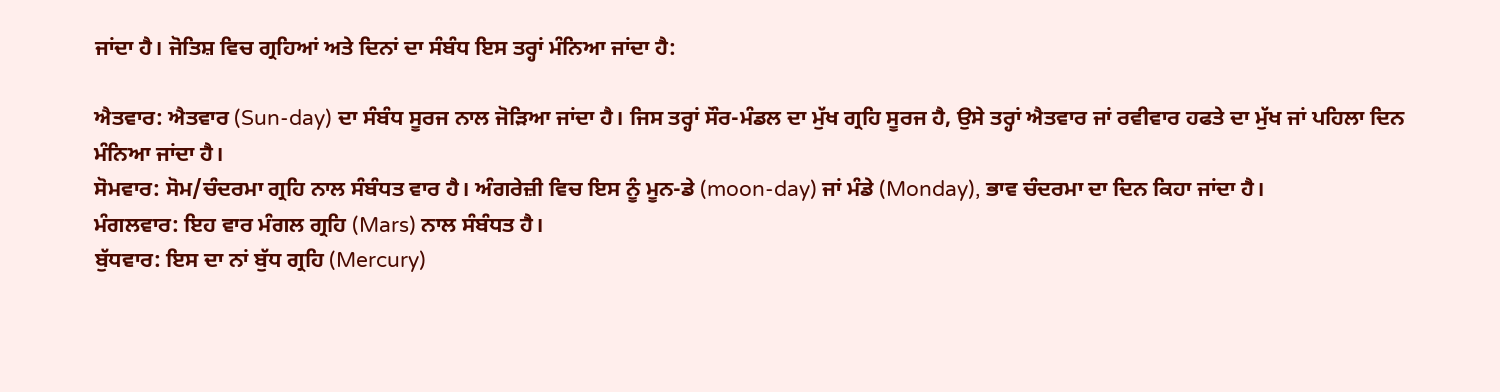ਜਾਂਦਾ ਹੈ। ਜੋਤਿਸ਼ ਵਿਚ ਗ੍ਰਹਿਆਂ ਅਤੇ ਦਿਨਾਂ ਦਾ ਸੰਬੰਧ ਇਸ ਤਰ੍ਹਾਂ ਮੰਨਿਆ ਜਾਂਦਾ ਹੈ:

ਐਤਵਾਰ: ਐਤਵਾਰ (Sun-day) ਦਾ ਸੰਬੰਧ ਸੂਰਜ ਨਾਲ ਜੋੜਿਆ ਜਾਂਦਾ ਹੈ। ਜਿਸ ਤਰ੍ਹਾਂ ਸੌਰ-ਮੰਡਲ ਦਾ ਮੁੱਖ ਗ੍ਰਹਿ ਸੂਰਜ ਹੈ, ਉਸੇ ਤਰ੍ਹਾਂ ਐਤਵਾਰ ਜਾਂ ਰਵੀਵਾਰ ਹਫਤੇ ਦਾ ਮੁੱਖ ਜਾਂ ਪਹਿਲਾ ਦਿਨ ਮੰਨਿਆ ਜਾਂਦਾ ਹੈ।
ਸੋਮਵਾਰ: ਸੋਮ/ਚੰਦਰਮਾ ਗ੍ਰਹਿ ਨਾਲ ਸੰਬੰਧਤ ਵਾਰ ਹੈ। ਅੰਗਰੇਜ਼ੀ ਵਿਚ ਇਸ ਨੂੰ ਮੂਨ-ਡੇ (moon-day) ਜਾਂ ਮੰਡੇ (Monday), ਭਾਵ ਚੰਦਰਮਾ ਦਾ ਦਿਨ ਕਿਹਾ ਜਾਂਦਾ ਹੈ।
ਮੰਗਲਵਾਰ: ਇਹ ਵਾਰ ਮੰਗਲ ਗ੍ਰਹਿ (Mars) ਨਾਲ ਸੰਬੰਧਤ ਹੈ।
ਬੁੱਧਵਾਰ: ਇਸ ਦਾ ਨਾਂ ਬੁੱਧ ਗ੍ਰਹਿ (Mercury)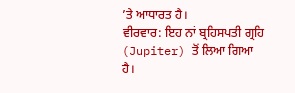’ਤੇ ਆਧਾਰਤ ਹੈ।
ਵੀਰਵਾਰ: ਇਹ ਨਾਂ ਬ੍ਰਹਿਸਪਤੀ ਗ੍ਰਹਿ (Jupiter) ਤੋਂ ਲਿਆ ਗਿਆ ਹੈ।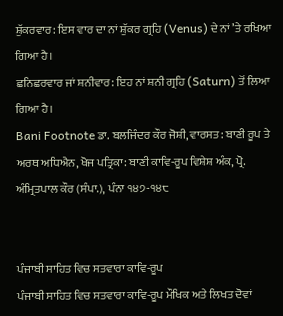ਸ਼ੁੱਕਰਵਾਰ: ਇਸ ਵਾਰ ਦਾ ਨਾਂ ਸ਼ੁੱਕਰ ਗ੍ਰਹਿ (Venus) ਦੇ ਨਾਂ ’ਤੇ ਰਖਿਆ ਗਿਆ ਹੈ।
ਛਨਿਛਰਵਾਰ ਜਾਂ ਸ਼ਨੀਵਾਰ: ਇਹ ਨਾਂ ਸ਼ਨੀ ਗ੍ਰਹਿ (Saturn) ਤੋਂ ਲਿਆ ਗਿਆ ਹੈ।
Bani Footnote ਡਾ. ਬਲਜਿੰਦਰ ਕੌਰ ਜੋਸ਼ੀ, ਵਾਰਸਤ: ਬਾਣੀ ਰੂਪ ਤੇ ਅਰਥ ਅਧਿਐਨ, ਖੋਜ ਪਤ੍ਰਿਕਾ: ਬਾਣੀ ਕਾਵਿ-ਰੂਪ ਵਿਸ਼ੇਸ਼ ਅੰਕ, ਪ੍ਰੋ. ਅੰਮ੍ਰਿਤਪਾਲ ਕੌਰ (ਸੰਪਾ.), ਪੰਨਾ ੧੪੭-੧੪੮


ਪੰਜਾਬੀ ਸਾਹਿਤ ਵਿਚ ਸਤਵਾਰਾ ਕਾਵਿ-ਰੂਪ
ਪੰਜਾਬੀ ਸਾਹਿਤ ਵਿਚ ਸਤਵਾਰਾ ਕਾਵਿ-ਰੂਪ ਮੌਖਿਕ ਅਤੇ ਲਿਖਤ ਦੋਵਾਂ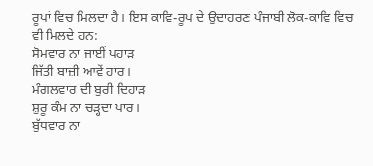ਰੂਪਾਂ ਵਿਚ ਮਿਲਦਾ ਹੈ। ਇਸ ਕਾਵਿ-ਰੂਪ ਦੇ ਉਦਾਹਰਣ ਪੰਜਾਬੀ ਲੋਕ-ਕਾਵਿ ਵਿਚ ਵੀ ਮਿਲਦੇ ਹਨ:
ਸੋਮਵਾਰ ਨਾ ਜਾਈਂ ਪਹਾੜ
ਜਿੱਤੀ ਬਾਜ਼ੀ ਆਵੇਂ ਹਾਰ।
ਮੰਗਲਵਾਰ ਦੀ ਬੁਰੀ ਦਿਹਾੜ
ਸ਼ੁਰੂ ਕੰਮ ਨਾ ਚੜ੍ਹਦਾ ਪਾਰ।
ਬੁੱਧਵਾਰ ਨਾ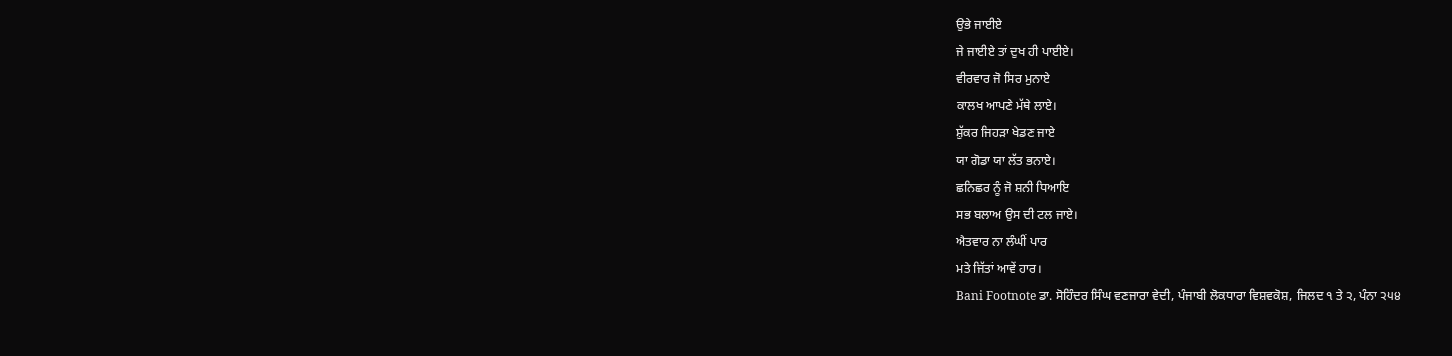ਉਭੇ ਜਾਈਏ
ਜੇ ਜਾਈਏ ਤਾਂ ਦੁਖ ਹੀ ਪਾਈਏ।
ਵੀਰਵਾਰ ਜੋ ਸਿਰ ਮੁਨਾਏ
ਕਾਲਖ ਆਪਣੇ ਮੱਥੇ ਲਾਏ।
ਸ਼ੁੱਕਰ ਜਿਹੜਾ ਖੇਡਣ ਜਾਏ
ਯਾ ਗੋਡਾ ਯਾ ਲੱਤ ਭਨਾਏ।
ਛਨਿਛਰ ਨੂੰ ਜੋ ਸ਼ਨੀ ਧਿਆਇ
ਸਭ ਬਲਾਅ ਉਸ ਦੀ ਟਲ ਜਾਏ।
ਐਤਵਾਰ ਨਾ ਲੰਘੀਂ ਪਾਰ
ਮਤੇ ਜਿੱਤਾਂ ਆਵੇਂ ਹਾਰ।
Bani Footnote ਡਾ. ਸੋਹਿੰਦਰ ਸਿੰਘ ਵਣਜਾਰਾ ਵੇਦੀ, ਪੰਜਾਬੀ ਲੋਕਧਾਰਾ ਵਿਸ਼ਵਕੋਸ਼, ਜਿਲਦ ੧ ਤੇ ੨, ਪੰਨਾ ੨੫੪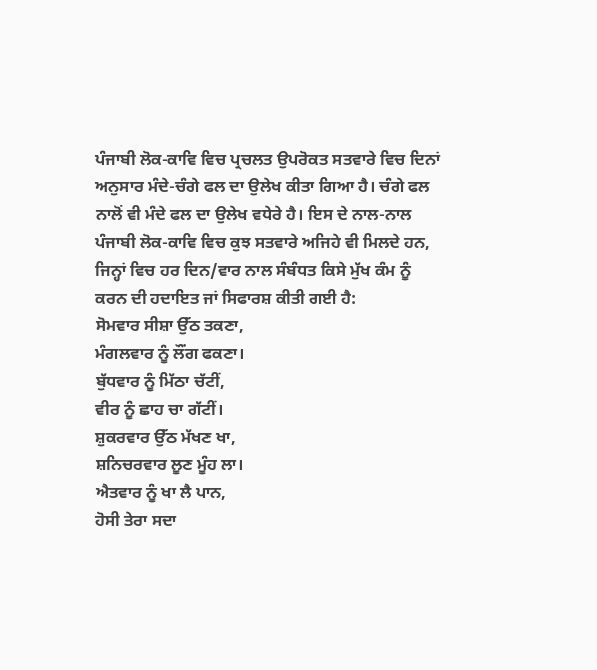ਪੰਜਾਬੀ ਲੋਕ-ਕਾਵਿ ਵਿਚ ਪ੍ਰਚਲਤ ਉਪਰੋਕਤ ਸਤਵਾਰੇ ਵਿਚ ਦਿਨਾਂ ਅਨੁਸਾਰ ਮੰਦੇ-ਚੰਗੇ ਫਲ ਦਾ ਉਲੇਖ ਕੀਤਾ ਗਿਆ ਹੈ। ਚੰਗੇ ਫਲ ਨਾਲੋਂ ਵੀ ਮੰਦੇ ਫਲ ਦਾ ਉਲੇਖ ਵਧੇਰੇ ਹੈ। ਇਸ ਦੇ ਨਾਲ-ਨਾਲ ਪੰਜਾਬੀ ਲੋਕ-ਕਾਵਿ ਵਿਚ ਕੁਝ ਸਤਵਾਰੇ ਅਜਿਹੇ ਵੀ ਮਿਲਦੇ ਹਨ, ਜਿਨ੍ਹਾਂ ਵਿਚ ਹਰ ਦਿਨ/ਵਾਰ ਨਾਲ ਸੰਬੰਧਤ ਕਿਸੇ ਮੁੱਖ ਕੰਮ ਨੂੰ ਕਰਨ ਦੀ ਹਦਾਇਤ ਜਾਂ ਸਿਫਾਰਸ਼ ਕੀਤੀ ਗਈ ਹੈ:
ਸੋਮਵਾਰ ਸੀਸ਼ਾ ਉੱਠ ਤਕਣਾ,
ਮੰਗਲਵਾਰ ਨੂੰ ਲੌਂਗ ਫਕਣਾ।
ਬੁੱਧਵਾਰ ਨੂੰ ਮਿੱਠਾ ਚੱਟੀਂ,
ਵੀਰ ਨੂੰ ਛਾਹ ਚਾ ਗੱਟੀਂ।
ਸ਼ੁਕਰਵਾਰ ਉੱਠ ਮੱਖਣ ਖਾ,
ਸ਼ਨਿਚਰਵਾਰ ਲੂਣ ਮੂੰਹ ਲਾ।
ਐਤਵਾਰ ਨੂੰ ਖਾ ਲੈ ਪਾਨ,
ਹੋਸੀ ਤੇਰਾ ਸਦਾ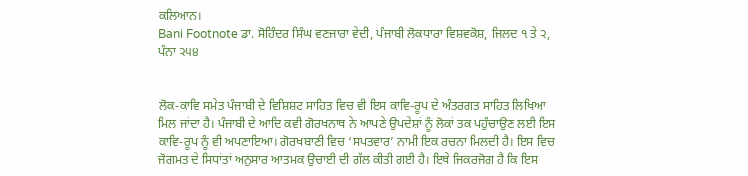ਕਲਿਆਨ।
Bani Footnote ਡਾ. ਸੋਹਿੰਦਰ ਸਿੰਘ ਵਣਜਾਰਾ ਵੇਦੀ, ਪੰਜਾਬੀ ਲੋਕਧਾਰਾ ਵਿਸ਼ਵਕੋਸ਼, ਜਿਲਦ ੧ ਤੇ ੨, ਪੰਨਾ ੨੫੪


ਲੋਕ-ਕਾਵਿ ਸਮੇਤ ਪੰਜਾਬੀ ਦੇ ਵਿਸ਼ਿਸ਼ਟ ਸਾਹਿਤ ਵਿਚ ਵੀ ਇਸ ਕਾਵਿ-ਰੂਪ ਦੇ ਅੰਤਰਗਤ ਸਾਹਿਤ ਲਿਖਿਆ ਮਿਲ ਜਾਂਦਾ ਹੈ। ਪੰਜਾਬੀ ਦੇ ਆਦਿ ਕਵੀ ਗੋਰਖਨਾਥ ਨੇ ਆਪਣੇ ਉਪਦੇਸ਼ਾਂ ਨੂੰ ਲੋਕਾਂ ਤਕ ਪਹੁੰਚਾਉਣ ਲਈ ਇਸ ਕਾਵਿ-ਰੂਪ ਨੂੰ ਵੀ ਅਪਣਾਇਆ। ਗੋਰਖਬਾਣੀ ਵਿਚ ‘ਸਪਤਵਾਰ’ ਨਾਮੀ ਇਕ ਰਚਨਾ ਮਿਲਦੀ ਹੈ। ਇਸ ਵਿਚ ਜੋਗਮਤ ਦੇ ਸਿਧਾਂਤਾਂ ਅਨੁਸਾਰ ਆਤਮਕ ਉਚਾਈ ਦੀ ਗੱਲ ਕੀਤੀ ਗਈ ਹੈ। ਇਥੇ ਜਿਕਰਜੋਗ ਹੈ ਕਿ ਇਸ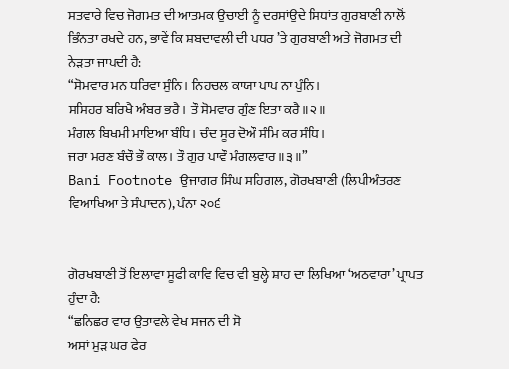ਸਤਵਾਰੇ ਵਿਚ ਜੋਗਮਤ ਦੀ ਆਤਮਕ ਉਚਾਈ ਨੂੰ ਦਰਸਾਂਉਦੇ ਸਿਧਾਂਤ ਗੁਰਬਾਣੀ ਨਾਲੋਂ ਭਿੰਨਤਾ ਰਖਦੇ ਹਨ, ਭਾਵੇਂ ਕਿ ਸ਼ਬਦਾਵਲੀ ਦੀ ਪਧਰ ’ਤੇ ਗੁਰਬਾਣੀ ਅਤੇ ਜੋਗਮਤ ਦੀ ਨੇੜਤਾ ਜਾਪਦੀ ਹੈ:
“ਸੋਮਵਾਰ ਮਨ ਧਰਿਵਾ ਸੁੰਨਿ। ਨਿਹਚਲ ਕਾਯਾ ਪਾਪ ਨਾ ਪੁੰਨਿ।
ਸਸਿਹਰ ਬਰਿਖੈ ਅੰਬਰ ਭਰੈ। ਤੌ ਸੋਮਵਾਰ ਗੁੰਣ ਇਤਾ ਕਰੈ॥੨॥
ਮੰਗਲ ਬਿਖਮੀ ਮਾਇਆ ਬੰਧਿ। ਚੰਦ ਸੂਰ ਦੋਔ ਸੰਮਿ ਕਰ ਸੰਧਿ।
ਜਰਾ ਮਰਣ ਬੰਚੌ ਭੌ ਕਾਲ। ਤੌ ਗੁਰ ਪਾਵੌ ਮੰਗਲਵਾਰ॥੩॥”
Bani Footnote ਉਜਾਗਰ ਸਿੰਘ ਸਹਿਗਲ, ਗੋਰਖਬਾਣੀ (ਲਿਪੀਅੰਤਰਣ ਵਿਆਖਿਆ ਤੇ ਸੰਪਾਦਨ), ਪੰਨਾ ੨੦੬


ਗੋਰਖਬਾਣੀ ਤੋਂ ਇਲਾਵਾ ਸੂਫੀ ਕਾਵਿ ਵਿਚ ਵੀ ਬੁਲ੍ਹੇ ਸ਼ਾਹ ਦਾ ਲਿਖਿਆ ‘ਅਠਵਾਰਾ’ ਪ੍ਰਾਪਤ ਹੁੰਦਾ ਹੈ:
“ਛਨਿਛਰ ਵਾਰ ਉਤਾਵਲੇ ਵੇਖ ਸਜਨ ਦੀ ਸੋ
ਅਸਾਂ ਮੁੜ ਘਰ ਫੇਰ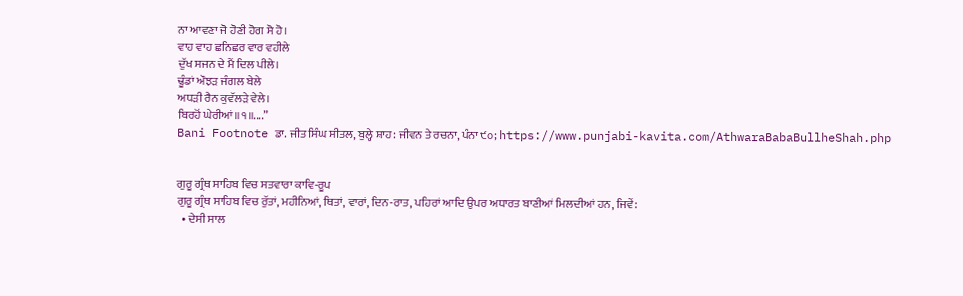ਨਾ ਆਵਣਾ ਜੋ ਹੋਣੀ ਹੋਗ ਸੋ ਹੋ।
ਵਾਹ ਵਾਹ ਛਨਿਛਰ ਵਾਰ ਵਹੀਲੇ
ਦੁੱਖ ਸਜਨ ਦੇ ਮੈਂ ਦਿਲ ਪੀਲੇ।
ਢੂੰਡਾਂ ਔਝੜ ਜੰਗਲ ਬੇਲੇ
ਅਧੜੀ ਰੈਨ ਕੁਵੱਲੜੇ ਵੇਲੇ।
ਬਿਰਹੋਂ ਘੇਰੀਆਂ॥੧॥....”
Bani Footnote ਡਾ. ਜੀਤ ਸਿੰਘ ਸੀਤਲ, ਬੁਲ੍ਹੇ ਸ਼ਾਹ: ਜੀਵਨ ਤੇ ਰਚਨਾ, ਪੰਨਾ ੯੦; https://www.punjabi-kavita.com/AthwaraBabaBullheShah.php


ਗੁਰੂ ਗ੍ਰੰਥ ਸਾਹਿਬ ਵਿਚ ਸਤਵਾਰਾ ਕਾਵਿ-ਰੂਪ
ਗੁਰੂ ਗ੍ਰੰਥ ਸਾਹਿਬ ਵਿਚ ਰੁੱਤਾਂ, ਮਹੀਨਿਆਂ, ਥਿਤਾਂ, ਵਾਰਾਂ, ਦਿਨ-ਰਾਤ, ਪਹਿਰਾਂ ਆਦਿ ਉਪਰ ਅਧਾਰਤ ਬਾਣੀਆਂ ਮਿਲਦੀਆਂ ਹਨ, ਜਿਵੇਂ:
  • ਦੇਸੀ ਸਾਲ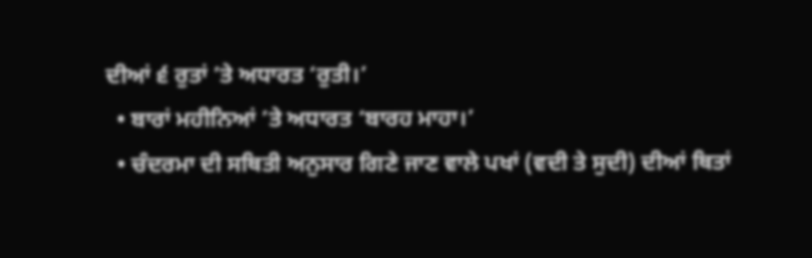ਦੀਆਂ ੬ ਰੁਤਾਂ ’ਤੇ ਅਧਾਰਤ ‘ਰੁਤੀ।’
  • ਬਾਰਾਂ ਮਹੀਨਿਆਂ ’ਤੇ ਅਧਾਰਤ ‘ਬਾਰਹ ਮਾਹਾ।’
  • ਚੰਦਰਮਾ ਦੀ ਸਥਿਤੀ ਅਨੁਸਾਰ ਗਿਣੇ ਜਾਣ ਵਾਲੇ ਪਖਾਂ (ਵਦੀ ਤੇ ਸੁਦੀ) ਦੀਆਂ ਥਿਤਾਂ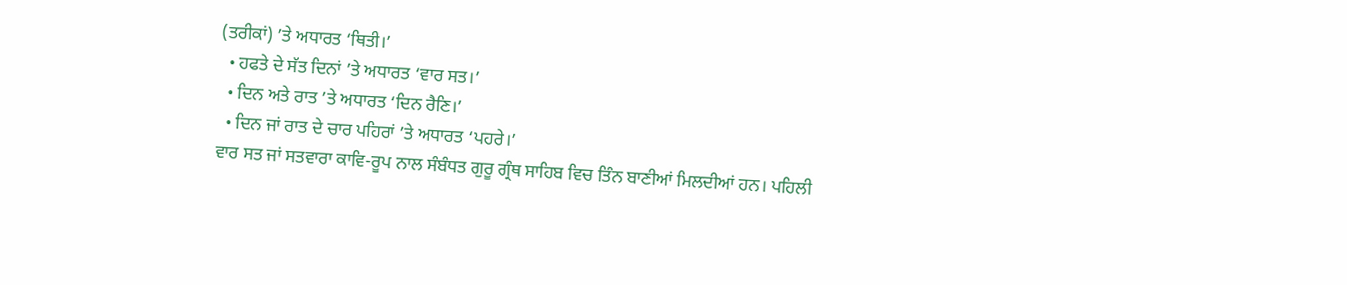(ਤਰੀਕਾਂ) ’ਤੇ ਅਧਾਰਤ ‘ਥਿਤੀ।’
  • ਹਫਤੇ ਦੇ ਸੱਤ ਦਿਨਾਂ ’ਤੇ ਅਧਾਰਤ ‘ਵਾਰ ਸਤ।’
  • ਦਿਨ ਅਤੇ ਰਾਤ ’ਤੇ ਅਧਾਰਤ ‘ਦਿਨ ਰੈਣਿ।’
  • ਦਿਨ ਜਾਂ ਰਾਤ ਦੇ ਚਾਰ ਪਹਿਰਾਂ ’ਤੇ ਅਧਾਰਤ ‘ਪਹਰੇ।’
ਵਾਰ ਸਤ ਜਾਂ ਸਤਵਾਰਾ ਕਾਵਿ-ਰੂਪ ਨਾਲ ਸੰਬੰਧਤ ਗੁਰੂ ਗ੍ਰੰਥ ਸਾਹਿਬ ਵਿਚ ਤਿੰਨ ਬਾਣੀਆਂ ਮਿਲਦੀਆਂ ਹਨ। ਪਹਿਲੀ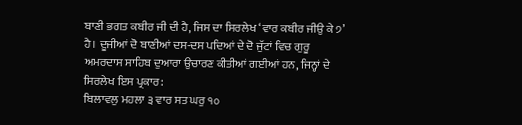ਬਾਣੀ ਭਗਤ ਕਬੀਰ ਜੀ ਦੀ ਹੈ, ਜਿਸ ਦਾ ਸਿਰਲੇਖ ‘ਵਾਰ ਕਬੀਰ ਜੀਉ ਕੇ ੭’ ਹੈ। ਦੂਜੀਆਂ ਦੋ ਬਾਣੀਆਂ ਦਸ-ਦਸ ਪਦਿਆਂ ਦੇ ਦੋ ਜੁੱਟਾਂ ਵਿਚ ਗੁਰੂ ਅਮਰਦਾਸ ਸਾਹਿਬ ਦੁਆਰਾ ਉਚਾਰਣ ਕੀਤੀਆਂ ਗਈਆਂ ਹਨ, ਜਿਨ੍ਹਾਂ ਦੇ ਸਿਰਲੇਖ ਇਸ ਪ੍ਰਕਾਰ:
ਬਿਲਾਵਲੁ ਮਹਲਾ ੩ ਵਾਰ ਸਤ ਘਰੁ ੧੦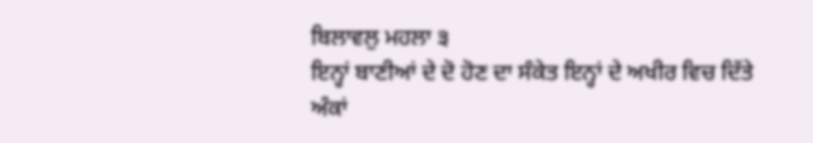ਬਿਲਾਵਲੁ ਮਹਲਾ ੩
ਇਨ੍ਹਾਂ ਬਾਣੀਆਂ ਦੇ ਦੋ ਹੋਣ ਦਾ ਸੰਕੇਤ ਇਨ੍ਹਾਂ ਦੇ ਅਖੀਰ ਵਿਚ ਦਿੱਤੇ ਅੰਕਾਂ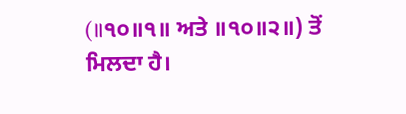(॥੧੦॥੧॥ ਅਤੇ ॥੧੦॥੨॥) ਤੋਂ ਮਿਲਦਾ ਹੈ।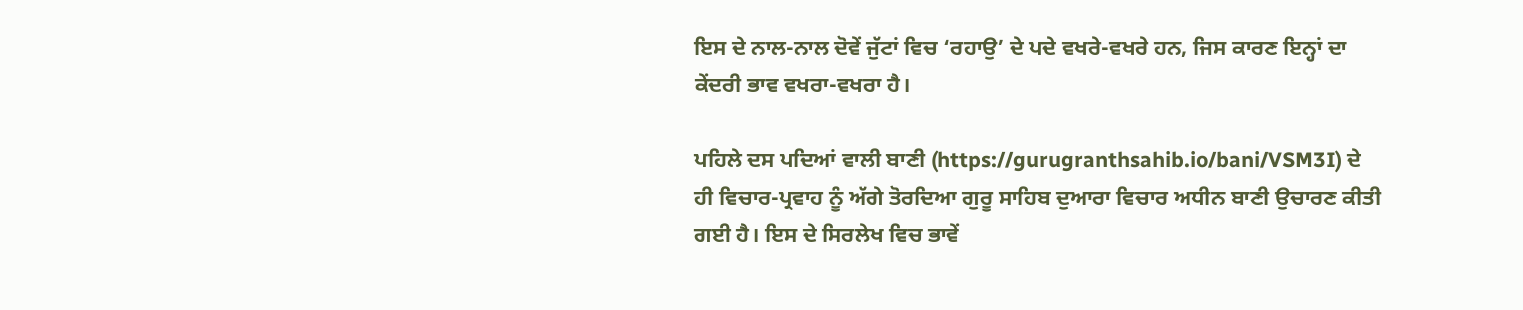ਇਸ ਦੇ ਨਾਲ-ਨਾਲ ਦੋਵੇਂ ਜੁੱਟਾਂ ਵਿਚ ‘ਰਹਾਉ’ ਦੇ ਪਦੇ ਵਖਰੇ-ਵਖਰੇ ਹਨ, ਜਿਸ ਕਾਰਣ ਇਨ੍ਹਾਂ ਦਾ ਕੇਂਦਰੀ ਭਾਵ ਵਖਰਾ-ਵਖਰਾ ਹੈ।

ਪਹਿਲੇ ਦਸ ਪਦਿਆਂ ਵਾਲੀ ਬਾਣੀ (https://gurugranthsahib.io/bani/VSM3I) ਦੇ ਹੀ ਵਿਚਾਰ-ਪ੍ਰਵਾਹ ਨੂੰ ਅੱਗੇ ਤੋਰਦਿਆ ਗੁਰੂ ਸਾਹਿਬ ਦੁਆਰਾ ਵਿਚਾਰ ਅਧੀਨ ਬਾਣੀ ਉਚਾਰਣ ਕੀਤੀ ਗਈ ਹੈ। ਇਸ ਦੇ ਸਿਰਲੇਖ ਵਿਚ ਭਾਵੇਂ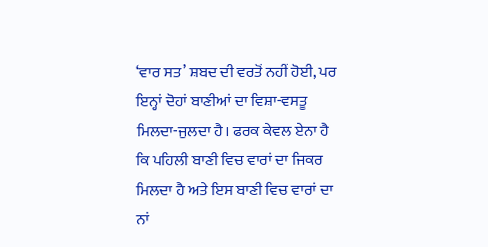‘ਵਾਰ ਸਤ’ ਸ਼ਬਦ ਦੀ ਵਰਤੋਂ ਨਹੀਂ ਹੋਈ, ਪਰ ਇਨ੍ਹਾਂ ਦੋਹਾਂ ਬਾਣੀਆਂ ਦਾ ਵਿਸ਼ਾ-ਵਸਤੂ ਮਿਲਦਾ-ਜੁਲਦਾ ਹੈ। ਫਰਕ ਕੇਵਲ ਏਨਾ ਹੈ ਕਿ ਪਹਿਲੀ ਬਾਣੀ ਵਿਚ ਵਾਰਾਂ ਦਾ ਜਿਕਰ ਮਿਲਦਾ ਹੈ ਅਤੇ ਇਸ ਬਾਣੀ ਵਿਚ ਵਾਰਾਂ ਦਾ ਨਾਂ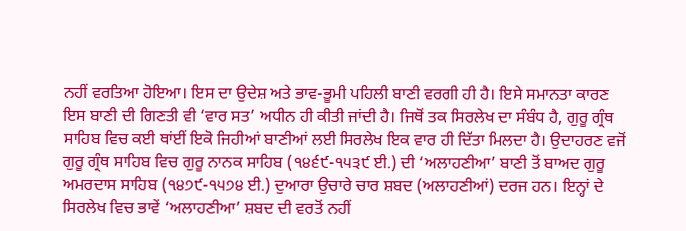ਨਹੀਂ ਵਰਤਿਆ ਹੋਇਆ। ਇਸ ਦਾ ਉਦੇਸ਼ ਅਤੇ ਭਾਵ-ਭੂਮੀ ਪਹਿਲੀ ਬਾਣੀ ਵਰਗੀ ਹੀ ਹੈ। ਇਸੇ ਸਮਾਨਤਾ ਕਾਰਣ ਇਸ ਬਾਣੀ ਦੀ ਗਿਣਤੀ ਵੀ ‘ਵਾਰ ਸਤ’ ਅਧੀਨ ਹੀ ਕੀਤੀ ਜਾਂਦੀ ਹੈ। ਜਿਥੋਂ ਤਕ ਸਿਰਲੇਖ ਦਾ ਸੰਬੰਧ ਹੈ, ਗੁਰੂ ਗ੍ਰੰਥ ਸਾਹਿਬ ਵਿਚ ਕਈ ਥਾਂਈਂ ਇਕੋ ਜਿਹੀਆਂ ਬਾਣੀਆਂ ਲਈ ਸਿਰਲੇਖ ਇਕ ਵਾਰ ਹੀ ਦਿੱਤਾ ਮਿਲਦਾ ਹੈ। ਉਦਾਹਰਣ ਵਜੋਂ ਗੁਰੂ ਗ੍ਰੰਥ ਸਾਹਿਬ ਵਿਚ ਗੁਰੂ ਨਾਨਕ ਸਾਹਿਬ (੧੪੬੯-੧੫੩੯ ਈ.) ਦੀ ‘ਅਲਾਹਣੀਆ’ ਬਾਣੀ ਤੋਂ ਬਾਅਦ ਗੁਰੂ ਅਮਰਦਾਸ ਸਾਹਿਬ (੧੪੭੯-੧੫੭੪ ਈ.) ਦੁਆਰਾ ਉਚਾਰੇ ਚਾਰ ਸ਼ਬਦ (ਅਲਾਹਣੀਆਂ) ਦਰਜ ਹਨ। ਇਨ੍ਹਾਂ ਦੇ ਸਿਰਲੇਖ ਵਿਚ ਭਾਵੇਂ ‘ਅਲਾਹਣੀਆ’ ਸ਼ਬਦ ਦੀ ਵਰਤੋਂ ਨਹੀਂ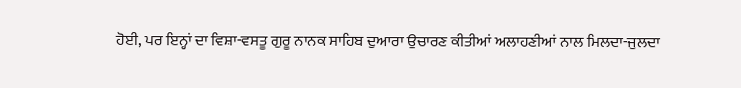ਹੋਈ, ਪਰ ਇਨ੍ਹਾਂ ਦਾ ਵਿਸ਼ਾ-ਵਸਤੂ ਗੁਰੂ ਨਾਨਕ ਸਾਹਿਬ ਦੁਆਰਾ ਉਚਾਰਣ ਕੀਤੀਆਂ ਅਲਾਹਣੀਆਂ ਨਾਲ ਮਿਲਦਾ-ਜੁਲਦਾ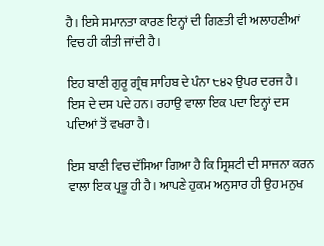ਹੈ। ਇਸੇ ਸਮਾਨਤਾ ਕਾਰਣ ਇਨ੍ਹਾਂ ਦੀ ਗਿਣਤੀ ਵੀ ਅਲਾਹਣੀਆਂ ਵਿਚ ਹੀ ਕੀਤੀ ਜਾਂਦੀ ਹੈ।

ਇਹ ਬਾਣੀ ਗੁਰੂ ਗ੍ਰੰਥ ਸਾਹਿਬ ਦੇ ਪੰਨਾ ੮੪੨ ਉਪਰ ਦਰਜ ਹੈ। ਇਸ ਦੇ ਦਸ ਪਦੇ ਹਨ। ਰਹਾਉ ਵਾਲਾ ਇਕ ਪਦਾ ਇਨ੍ਹਾਂ ਦਸ ਪਦਿਆਂ ਤੋਂ ਵਖਰਾ ਹੈ।

ਇਸ ਬਾਣੀ ਵਿਚ ਦੱਸਿਆ ਗਿਆ ਹੈ ਕਿ ਸ੍ਰਿਸ਼ਟੀ ਦੀ ਸਾਜਨਾ ਕਰਨ ਵਾਲਾ ਇਕ ਪ੍ਰਭੂ ਹੀ ਹੈ। ਆਪਣੇ ਹੁਕਮ ਅਨੁਸਾਰ ਹੀ ਉਹ ਮਨੁਖ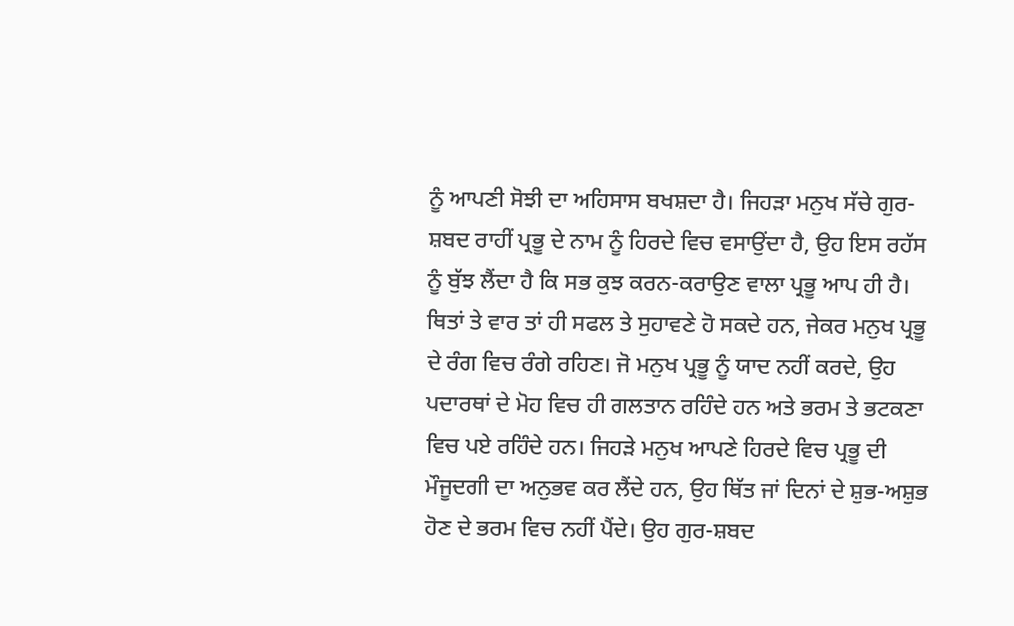ਨੂੰ ਆਪਣੀ ਸੋਝੀ ਦਾ ਅਹਿਸਾਸ ਬਖਸ਼ਦਾ ਹੈ। ਜਿਹੜਾ ਮਨੁਖ ਸੱਚੇ ਗੁਰ-ਸ਼ਬਦ ਰਾਹੀਂ ਪ੍ਰਭੂ ਦੇ ਨਾਮ ਨੂੰ ਹਿਰਦੇ ਵਿਚ ਵਸਾਉਂਦਾ ਹੈ, ਉਹ ਇਸ ਰਹੱਸ ਨੂੰ ਬੁੱਝ ਲੈਂਦਾ ਹੈ ਕਿ ਸਭ ਕੁਝ ਕਰਨ-ਕਰਾਉਣ ਵਾਲਾ ਪ੍ਰਭੂ ਆਪ ਹੀ ਹੈ। ਥਿਤਾਂ ਤੇ ਵਾਰ ਤਾਂ ਹੀ ਸਫਲ ਤੇ ਸੁਹਾਵਣੇ ਹੋ ਸਕਦੇ ਹਨ, ਜੇਕਰ ਮਨੁਖ ਪ੍ਰਭੂ ਦੇ ਰੰਗ ਵਿਚ ਰੰਗੇ ਰਹਿਣ। ਜੋ ਮਨੁਖ ਪ੍ਰਭੂ ਨੂੰ ਯਾਦ ਨਹੀਂ ਕਰਦੇ, ਉਹ ਪਦਾਰਥਾਂ ਦੇ ਮੋਹ ਵਿਚ ਹੀ ਗਲਤਾਨ ਰਹਿੰਦੇ ਹਨ ਅਤੇ ਭਰਮ ਤੇ ਭਟਕਣਾ ਵਿਚ ਪਏ ਰਹਿੰਦੇ ਹਨ। ਜਿਹੜੇ ਮਨੁਖ ਆਪਣੇ ਹਿਰਦੇ ਵਿਚ ਪ੍ਰਭੂ ਦੀ ਮੌਜੂਦਗੀ ਦਾ ਅਨੁਭਵ ਕਰ ਲੈਂਦੇ ਹਨ, ਉਹ ਥਿੱਤ ਜਾਂ ਦਿਨਾਂ ਦੇ ਸ਼ੁਭ-ਅਸ਼ੁਭ ਹੋਣ ਦੇ ਭਰਮ ਵਿਚ ਨਹੀਂ ਪੈਂਦੇ। ਉਹ ਗੁਰ-ਸ਼ਬਦ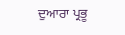ਦੁਆਰਾ ਪ੍ਰਭੂ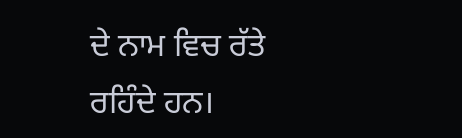ਦੇ ਨਾਮ ਵਿਚ ਰੱਤੇ ਰਹਿੰਦੇ ਹਨ।